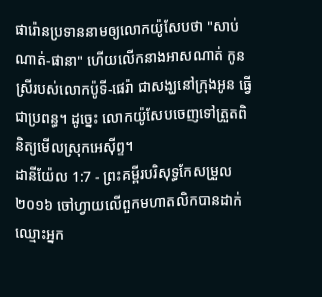ផារ៉ោនប្រទាននាមឲ្យលោកយ៉ូសែបថា "សាប់ណាត់-ផានា" ហើយលើកនាងអាសណាត់ កូនស្រីរបស់លោកប៉ូទី-ផេរ៉ា ជាសង្ឃនៅក្រុងអូន ធ្វើជាប្រពន្ធ។ ដូច្នេះ លោកយ៉ូសែបចេញទៅត្រួតពិនិត្យមើលស្រុកអេស៊ីព្ទ។
ដានីយ៉ែល 1:7 - ព្រះគម្ពីរបរិសុទ្ធកែសម្រួល ២០១៦ ចៅហ្វាយលើពួកមហាតលិកបានដាក់ឈ្មោះអ្នក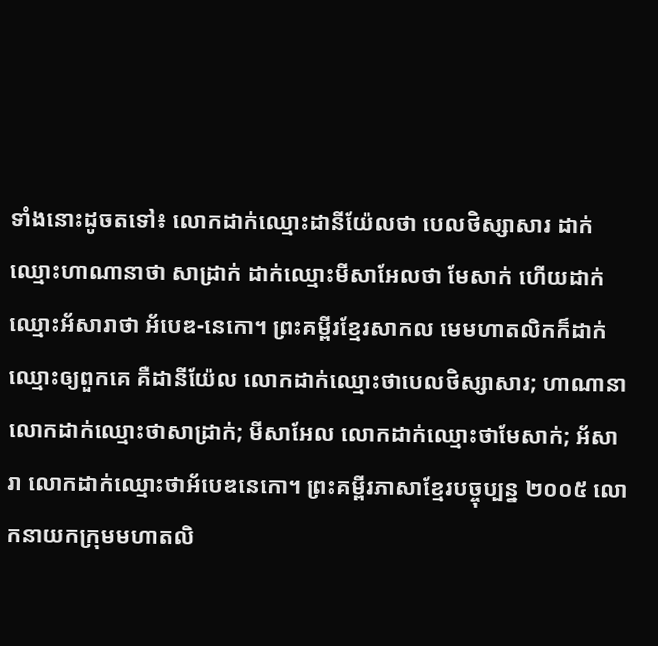ទាំងនោះដូចតទៅ៖ លោកដាក់ឈ្មោះដានីយ៉ែលថា បេលថិស្សាសារ ដាក់ឈ្មោះហាណានាថា សាដ្រាក់ ដាក់ឈ្មោះមីសាអែលថា មែសាក់ ហើយដាក់ឈ្មោះអ័សារាថា អ័បេឌ-នេកោ។ ព្រះគម្ពីរខ្មែរសាកល មេមហាតលិកក៏ដាក់ឈ្មោះឲ្យពួកគេ គឺដានីយ៉ែល លោកដាក់ឈ្មោះថាបេលថិស្សាសារ; ហាណានា លោកដាក់ឈ្មោះថាសាដ្រាក់; មីសាអែល លោកដាក់ឈ្មោះថាមែសាក់; អ័សារា លោកដាក់ឈ្មោះថាអ័បេឌនេកោ។ ព្រះគម្ពីរភាសាខ្មែរបច្ចុប្បន្ន ២០០៥ លោកនាយកក្រុមមហាតលិ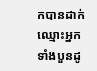កបានដាក់ឈ្មោះអ្នកទាំងបួនដូ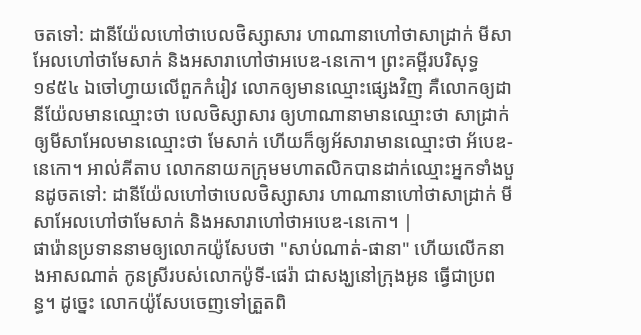ចតទៅ: ដានីយ៉ែលហៅថាបេលថិស្សាសារ ហាណានាហៅថាសាដ្រាក់ មីសាអែលហៅថាមែសាក់ និងអសារាហៅថាអបេឌ-នេកោ។ ព្រះគម្ពីរបរិសុទ្ធ ១៩៥៤ ឯចៅហ្វាយលើពួកកំរៀវ លោកឲ្យមានឈ្មោះផ្សេងវិញ គឺលោកឲ្យដានីយ៉ែលមានឈ្មោះថា បេលថិស្សាសារ ឲ្យហាណានាមានឈ្មោះថា សាដ្រាក់ ឲ្យមីសាអែលមានឈ្មោះថា មែសាក់ ហើយក៏ឲ្យអ័សារាមានឈ្មោះថា អ័បេឌ-នេកោ។ អាល់គីតាប លោកនាយកក្រុមមហាតលិកបានដាក់ឈ្មោះអ្នកទាំងបួនដូចតទៅ: ដានីយ៉ែលហៅថាបេលថិស្សាសារ ហាណានាហៅថាសាដ្រាក់ មីសាអែលហៅថាមែសាក់ និងអសារាហៅថាអបេឌ-នេកោ។ |
ផារ៉ោនប្រទាននាមឲ្យលោកយ៉ូសែបថា "សាប់ណាត់-ផានា" ហើយលើកនាងអាសណាត់ កូនស្រីរបស់លោកប៉ូទី-ផេរ៉ា ជាសង្ឃនៅក្រុងអូន ធ្វើជាប្រពន្ធ។ ដូច្នេះ លោកយ៉ូសែបចេញទៅត្រួតពិ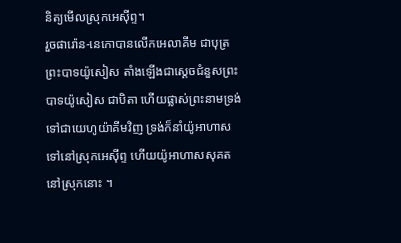និត្យមើលស្រុកអេស៊ីព្ទ។
រួចផារ៉ោន-នេកោបានលើកអេលាគីម ជាបុត្រព្រះបាទយ៉ូសៀស តាំងឡើងជាស្តេចជំនួសព្រះបាទយ៉ូសៀស ជាបិតា ហើយផ្លាស់ព្រះនាមទ្រង់ទៅជាយេហូយ៉ាគីមវិញ ទ្រង់ក៏នាំយ៉ូអាហាសទៅនៅស្រុកអេស៊ីព្ទ ហើយយ៉ូអាហាសសុគតនៅស្រុកនោះ ។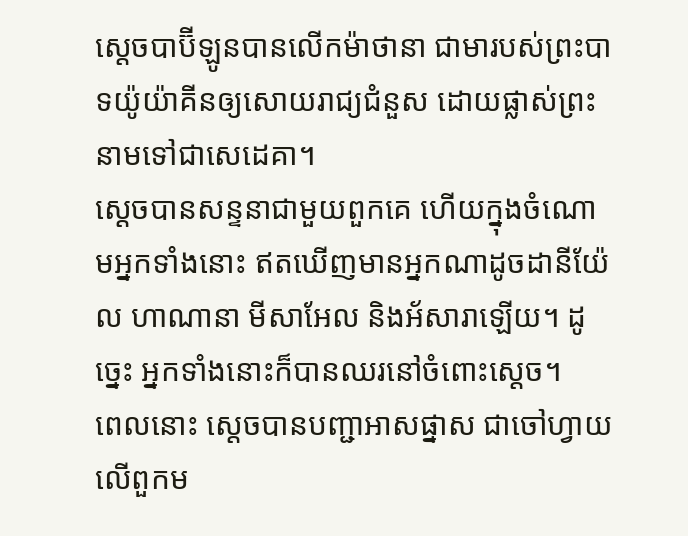ស្តេចបាប៊ីឡូនបានលើកម៉ាថានា ជាមារបស់ព្រះបាទយ៉ូយ៉ាគីនឲ្យសោយរាជ្យជំនួស ដោយផ្លាស់ព្រះនាមទៅជាសេដេគា។
ស្ដេចបានសន្ទនាជាមួយពួកគេ ហើយក្នុងចំណោមអ្នកទាំងនោះ ឥតឃើញមានអ្នកណាដូចដានីយ៉ែល ហាណានា មីសាអែល និងអ័សារាឡើយ។ ដូច្នេះ អ្នកទាំងនោះក៏បានឈរនៅចំពោះស្តេច។
ពេលនោះ ស្ដេចបានបញ្ជាអាសផ្នាស ជាចៅហ្វាយលើពួកម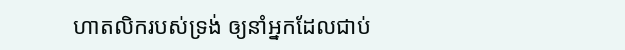ហាតលិករបស់ទ្រង់ ឲ្យនាំអ្នកដែលជាប់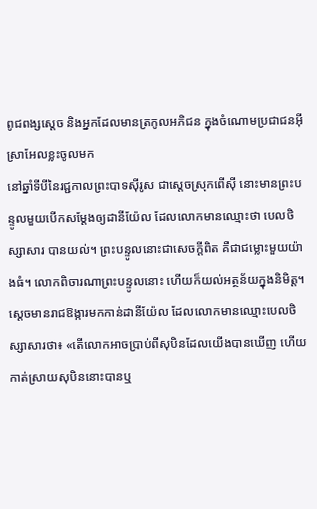ពូជពង្សស្តេច និងអ្នកដែលមានត្រកូលអភិជន ក្នុងចំណោមប្រជាជនអ៊ីស្រាអែលខ្លះចូលមក
នៅឆ្នាំទីបីនៃរជ្ជកាលព្រះបាទស៊ីរូស ជាស្តេចស្រុកពើស៊ី នោះមានព្រះបន្ទូលមួយបើកសម្ដែងឲ្យដានីយ៉ែល ដែលលោកមានឈ្មោះថា បេលថិស្សាសារ បានយល់។ ព្រះបន្ទូលនោះជាសេចក្ដីពិត គឺជាជម្លោះមួយយ៉ាងធំ។ លោកពិចារណាព្រះបន្ទូលនោះ ហើយក៏យល់អត្ថន័យក្នុងនិមិត្ត។
ស្ដេចមានរាជឱង្ការមកកាន់ដានីយ៉ែល ដែលលោកមានឈ្មោះបេលថិស្សាសារថា៖ «តើលោកអាចប្រាប់ពីសុបិនដែលយើងបានឃើញ ហើយកាត់ស្រាយសុបិននោះបានឬ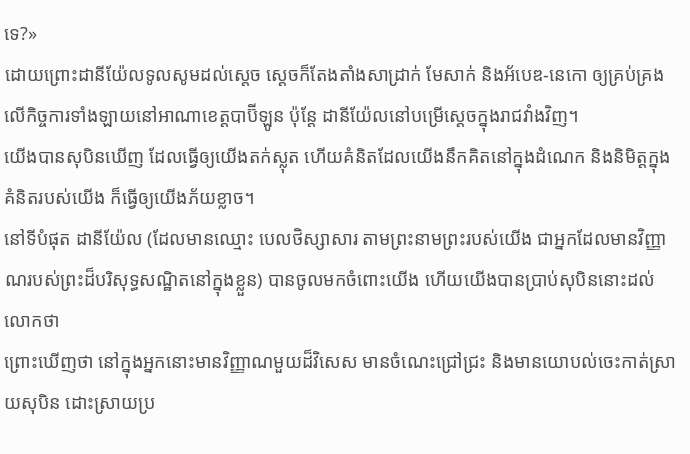ទេ?»
ដោយព្រោះដានីយ៉ែលទូលសូមដល់ស្តេច ស្ដេចក៏តែងតាំងសាដ្រាក់ មែសាក់ និងអ័បេឌ-នេកោ ឲ្យគ្រប់គ្រងលើកិច្ចការទាំងឡាយនៅអាណាខេត្តបាប៊ីឡូន ប៉ុន្ដែ ដានីយ៉ែលនៅបម្រើស្ដេចក្នុងរាជវាំងវិញ។
យើងបានសុបិនឃើញ ដែលធ្វើឲ្យយើងតក់ស្លុត ហើយគំនិតដែលយើងនឹកគិតនៅក្នុងដំណេក និងនិមិត្តក្នុងគំនិតរបស់យើង ក៏ធ្វើឲ្យយើងភ័យខ្លាច។
នៅទីបំផុត ដានីយ៉ែល (ដែលមានឈ្មោះ បេលថិស្សាសារ តាមព្រះនាមព្រះរបស់យើង ជាអ្នកដែលមានវិញ្ញាណរបស់ព្រះដ៏បរិសុទ្ធសណ្ឋិតនៅក្នុងខ្លួន) បានចូលមកចំពោះយើង ហើយយើងបានប្រាប់សុបិននោះដល់លោកថា
ព្រោះឃើញថា នៅក្នុងអ្នកនោះមានវិញ្ញាណមួយដ៏វិសេស មានចំណេះជ្រៅជ្រះ និងមានយោបល់ចេះកាត់ស្រាយសុបិន ដោះស្រាយប្រ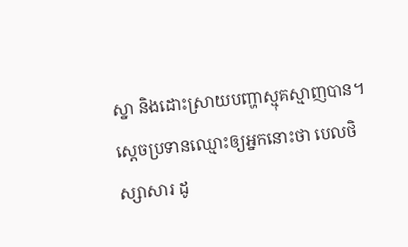ស្នា និងដោះស្រាយបញ្ហាស្មុគស្មាញបាន។ ស្ដេចប្រទានឈ្មោះឲ្យអ្នកនោះថា បេលថិស្សាសារ ដូ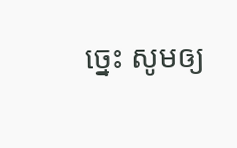ច្នេះ សូមឲ្យ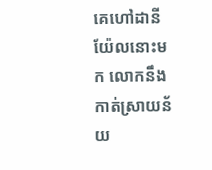គេហៅដានីយ៉ែលនោះមក លោកនឹងកាត់ស្រាយន័យ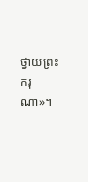ថ្វាយព្រះករុណា»។